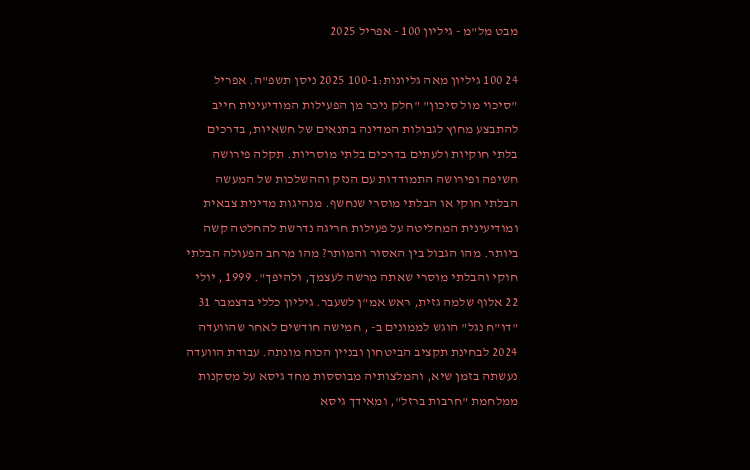מבט מל"מ - גיליון 100 - אפריל 2025

24 100 גיליון מאה גליונות:100-1 2025 ניסן תשפ"ה. אפריל "סיכוי מול סיכון" "חלק ניכר מן הפעילות המודיעינית חייב להתבצע מחוץ לגבולות המדינה בתנאים של חשאיות, בדרכים בלתי חוקיות ולעתים בדרכים בלתי מוסריות. תקלה פירושה חשיפה ופירושה התמודדות עם הנזק וההשלכות של המעשה הבלתי חוקי או הבלתי מוסרי שנחשף. מנהיגות מדינית צבאית ומודיעינית המחליטה על פעילות חריגה נדרשת להחלטה קשה ביותר. מהו הגבול בין האסור והמותר? מהו מרחב הפעולה הבלתי חוקי והבלתי מוסרי שאתה מרשה לעצמך, ולהיפך". 1999 , יולי 22 אלוף שלמה גזית, ראש אמ"ן לשעבר. גיליון כללי בדצמבר 31 "דו"ח נגל" הוגש לממונים ב- , חמישה חודשים לאחר שהוועדה 2024 לבחינת תקציב הביטחון ובניין הכוח מונתה. עבודת הוועדה נעשתה בזמן שיא, והמלצותיה מבוססות מחד גיסא על מסקנות ממלחמת "חרבות ברזל", ומאידך גיסא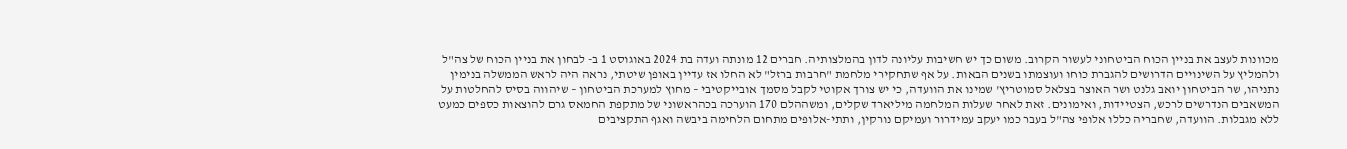מכוונות לעצב את בניין הכוח הביטחוני לעשור הקרוב. משום כך יש חשיבות עליונה לדון בהמלצותיה. חברים 12 מונתה ועדה בת 2024 באוגוסט 1 ב- לבחון את בניין הכוח של צה"ל ולהמליץ על השינויים הדרושים להגברת כוחו ועוצמתו בשנים הבאות. על אף שתחקירי מלחמת "חרבות ברזל" לא החלו אז עדיין באופן שיטתי, נראה היה לראש הממשלה בנימין נתניהו, שר הביטחון יואב גלנט ושר האוצר בצלאל סמוטריץ' שמינו את הוועדה, כי יש צורך אקוטי לקבל מסמך אובייקטיבי – מחוץ למערכת הביטחון – שיהווה בסיס להחלטות על המשאבים הנדרשים לרכש, הצטיידות, ואימונים. זאת לאחר שעלות המלחמה מיליארד שקלים, ומשההלם 170 הוערכה בכהראשוני של מתקפת החמאס גרם להוצאות כספים כמעט ללא מגבלות. הוועדה, שחבריה כללו אלופי צה"ל בעבר כמו יעקב עמידרור ועמיקם נורקין, ותתי-אלופים מתחום הלחימה ביבשה ואגף התקציבים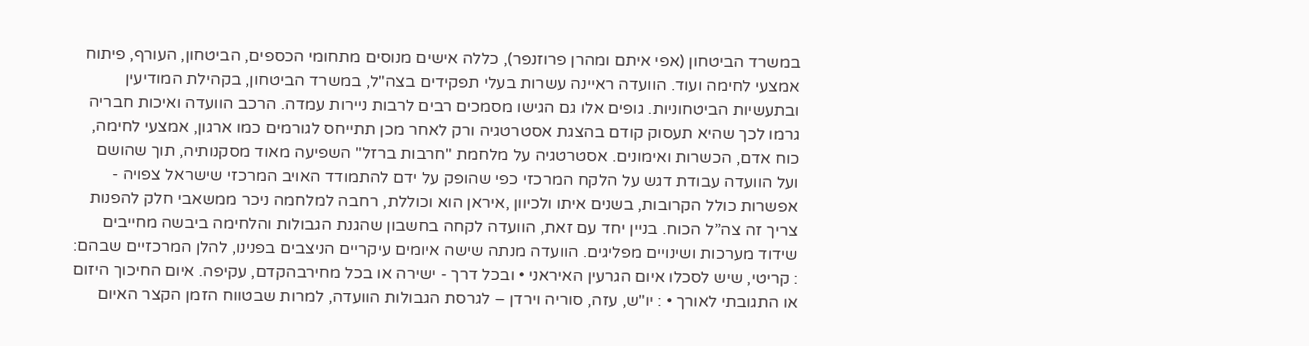במשרד הביטחון (אפי איתם ומהרן פרוזנפר), כללה אישים מנוסים מתחומי הכספים, הביטחון, העורף, פיתוח אמצעי לחימה ועוד. הוועדה ראיינה עשרות בעלי תפקידים בצה"ל, במשרד הביטחון, בקהילת המודיעין ובתעשיות הביטחוניות. גופים אלו גם הגישו מסמכים רבים לרבות ניירות עמדה. הרכב הוועדה ואיכות חבריה גרמו לכך שהיא תעסוק קודם בהצגת אסטרטגיה ורק לאחר מכן תתייחס לגורמים כמו ארגון, אמצעי לחימה, כוח אדם, הכשרות ואימונים. אסטרטגיה על מלחמת "חרבות ברזל" השפיעה מאוד מסקנותיה, תוך שהושם ועל הוועדה עבודת דגש על הלקח המרכזי כפי שהופק על ידם להתמודד האויב המרכזי שישראל צפויה - אפשרות כולל הקרובות, בשנים איתו ולכיוון ,איראן הוא וכוללת, רחבה למלחמה ניכר ממשאבי חלק להפנות צריך זה צה”ל הכוח. בניין יחד עם זאת, הוועדה לקחה בחשבון שהגנת הגבולות והלחימה ביבשה מחייבים שידוד מערכות ושינויים מפליגים. הוועדה מנתה שישה איומים עיקריים הניצבים בפנינו, להלן המרכזיים שבהם: : קריטי, שיש לסכלו איום הגרעין האיראני • ובכל דרך - ישירה או בכל מחירבהקדם, עקיפה. איום החיכוך היזום או התגובתי לאורך • : יו"ש, עזה, סוריה וירדן – לגרסת הגבולות הוועדה, למרות שבטווח הזמן הקצר האיום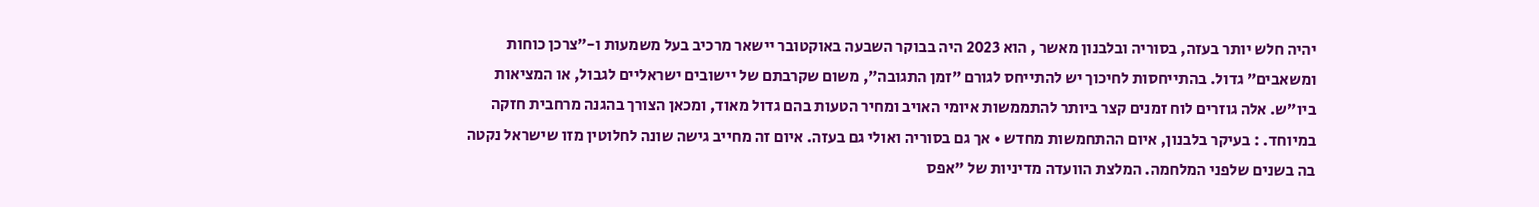יהיה חלש יותר בעזה, בסוריה ובלבנון מאשר , הוא 2023 היה בבוקר השבעה באוקטובר יישאר מרכיב בעל משמעות ו-״צרכן כוחות ומשאבים״ גדול. בהתייחסות לחיכוך יש להתייחס לגורם ״זמן התגובה״, משום שקרבתם של יישובים ישראליים לגבול, או המציאות ביו״ש. אלה גוזרים לוח זמנים קצר ביותר להתממשות איומי האויב ומחיר הטעות בהם גדול מאוד, ומכאן הצורך בהגנה מרחבית חזקה במיוחד. : בעיקר בלבנון, איום ההתחמשות מחדש • אך גם בסוריה ואולי גם בעזה. איום זה מחייב גישה שונה לחלוטין מזו שישראל נקטה בה בשנים שלפני המלחמה. המלצת הוועדה מדיניות של "אפס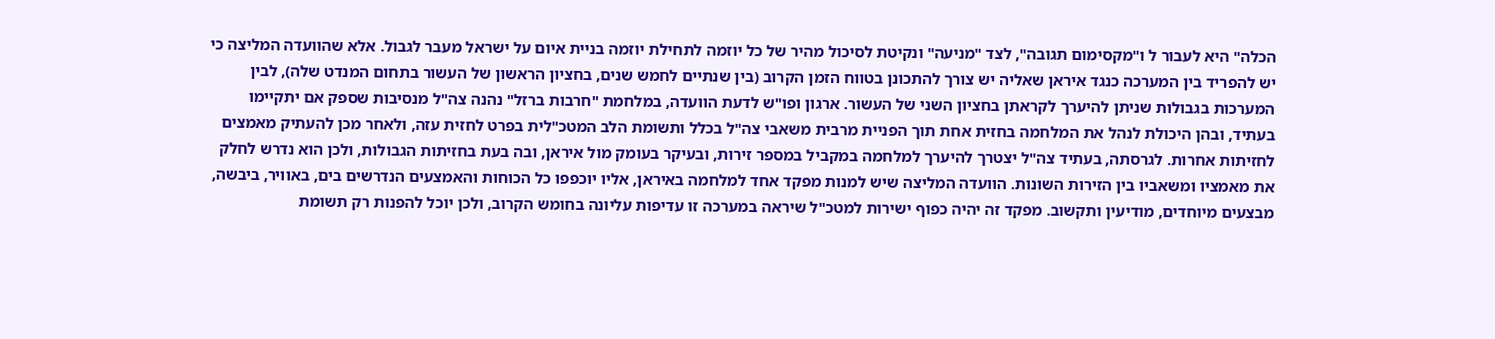הכלה" היא לעבור ל ו"מקסימום תגובה", לצד "מניעה" ונקיטת לסיכול מהיר של כל יוזמה לתחילת יוזמה בניית איום על ישראל מעבר לגבול. אלא שהוועדה המליצה כי יש להפריד בין המערכה כנגד איראן שאליה יש צורך להתכונן בטווח הזמן הקרוב (בין שנתיים לחמש שנים, בחציון הראשון של העשור בתחום המנדט שלה), לבין המערכות בגבולות שניתן להיערך לקראתן בחציון השני של העשור. ארגון ופו"ש לדעת הוועדה, במלחמת "חרבות ברזל" נהנה צה"ל מנסיבות שספק אם יתקיימו בעתיד, ובהן היכולת לנהל את המלחמה בחזית אחת תוך הפניית מרבית משאבי צה"ל בכלל ותשומת הלב המטכ"לית בפרט לחזית עזה, ולאחר מכן להעתיק מאמצים לחזיתות אחרות. לגרסתה, בעתיד צה"ל יצטרך להיערך למלחמה במקביל במספר זירות, ובעיקר בעומק מול איראן, ובה בעת בחזיתות הגבולות, ולכן הוא נדרש לחלק את מאמציו ומשאביו בין הזירות השונות. הוועדה המליצה שיש למנות מפקד אחד למלחמה באיראן, אליו יוכפפו כל הכוחות והאמצעים הנדרשים בים, באוויר, ביבשה, מבצעים מיוחדים, מודיעין ותקשוב. מפקד זה יהיה כפוף ישירות למטכ"ל שיראה במערכה זו עדיפות עליונה בחומש הקרוב, ולכן יוכל להפנות רק תשומת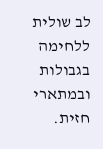לב שולית ללחימה בגבולות ובמתארי חזית.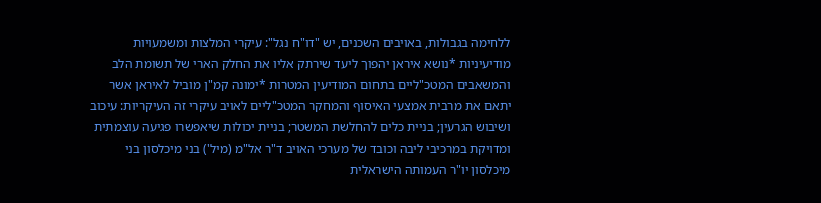ללחימה בגבולות, באויבים השכנים, יש "דו"ח נגל": עיקרי המלצות ומשמעויות מודיעיניות *נושא איראן יהפוך ליעד שירתק אליו את החלק הארי של תשומת הלב והמשאבים המטכ"ליים בתחום המודיעין המטרות *ימונה קמ"ן מוביל לאיראן אשר יתאם את מרבית אמצעי האיסוף והמחקר המטכ"ליים לאויב עיקרי זה העיקריות: עיכוב ושיבוש הגרעין; בניית כלים להחלשת המשטר; בניית יכולות שיאפשרו פגיעה עוצמתית ומדויקת במרכיבי ליבה וכובד של מערכי האויב ד"ר אל"מ (מיל') בני מיכלסון בני מיכלסון יו"ר העמותה הישראלית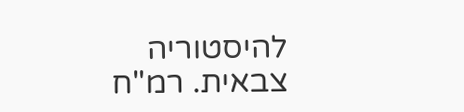להיסטוריה צבאית. רמ"ח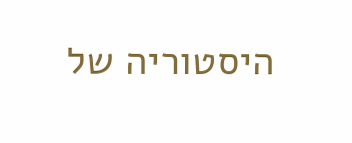היסטוריה של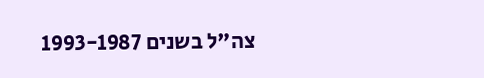צה"ל בשנים 1993-1987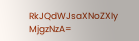RkJQdWJsaXNoZXIy MjgzNzA=